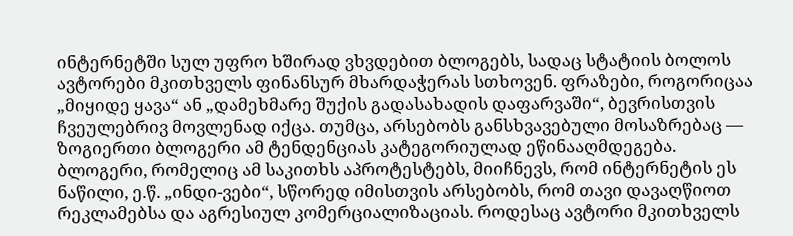ინტერნეტში სულ უფრო ხშირად ვხვდებით ბლოგებს, სადაც სტატიის ბოლოს ავტორები მკითხველს ფინანსურ მხარდაჭერას სთხოვენ. ფრაზები, როგორიცაა „მიყიდე ყავა“ ან „დამეხმარე შუქის გადასახადის დაფარვაში“, ბევრისთვის ჩვეულებრივ მოვლენად იქცა. თუმცა, არსებობს განსხვავებული მოსაზრებაც — ზოგიერთი ბლოგერი ამ ტენდენციას კატეგორიულად ეწინააღმდეგება.
ბლოგერი, რომელიც ამ საკითხს აპროტესტებს, მიიჩნევს, რომ ინტერნეტის ეს ნაწილი, ე.წ. „ინდი-ვები“, სწორედ იმისთვის არსებობს, რომ თავი დავაღწიოთ რეკლამებსა და აგრესიულ კომერციალიზაციას. როდესაც ავტორი მკითხველს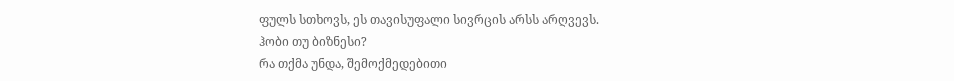ფულს სთხოვს, ეს თავისუფალი სივრცის არსს არღვევს.
ჰობი თუ ბიზნესი?
რა თქმა უნდა, შემოქმედებითი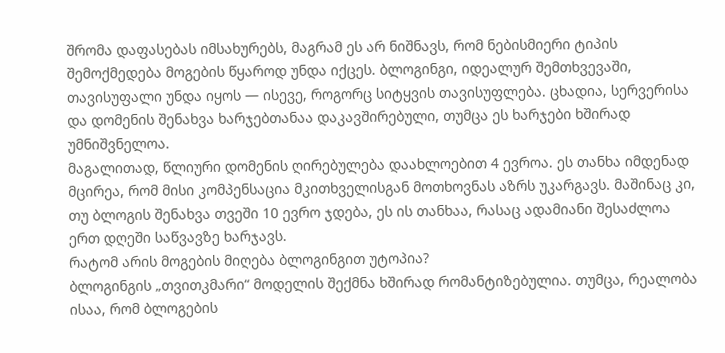შრომა დაფასებას იმსახურებს, მაგრამ ეს არ ნიშნავს, რომ ნებისმიერი ტიპის შემოქმედება მოგების წყაროდ უნდა იქცეს. ბლოგინგი, იდეალურ შემთხვევაში, თავისუფალი უნდა იყოს — ისევე, როგორც სიტყვის თავისუფლება. ცხადია, სერვერისა და დომენის შენახვა ხარჯებთანაა დაკავშირებული, თუმცა ეს ხარჯები ხშირად უმნიშვნელოა.
მაგალითად, წლიური დომენის ღირებულება დაახლოებით 4 ევროა. ეს თანხა იმდენად მცირეა, რომ მისი კომპენსაცია მკითხველისგან მოთხოვნას აზრს უკარგავს. მაშინაც კი, თუ ბლოგის შენახვა თვეში 10 ევრო ჯდება, ეს ის თანხაა, რასაც ადამიანი შესაძლოა ერთ დღეში საწვავზე ხარჯავს.
რატომ არის მოგების მიღება ბლოგინგით უტოპია?
ბლოგინგის „თვითკმარი“ მოდელის შექმნა ხშირად რომანტიზებულია. თუმცა, რეალობა ისაა, რომ ბლოგების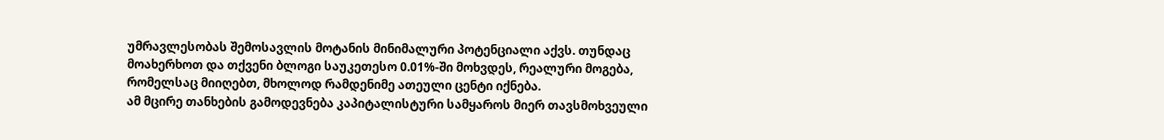უმრავლესობას შემოსავლის მოტანის მინიმალური პოტენციალი აქვს. თუნდაც მოახერხოთ და თქვენი ბლოგი საუკეთესო 0.01%-ში მოხვდეს, რეალური მოგება, რომელსაც მიიღებთ, მხოლოდ რამდენიმე ათეული ცენტი იქნება.
ამ მცირე თანხების გამოდევნება კაპიტალისტური სამყაროს მიერ თავსმოხვეული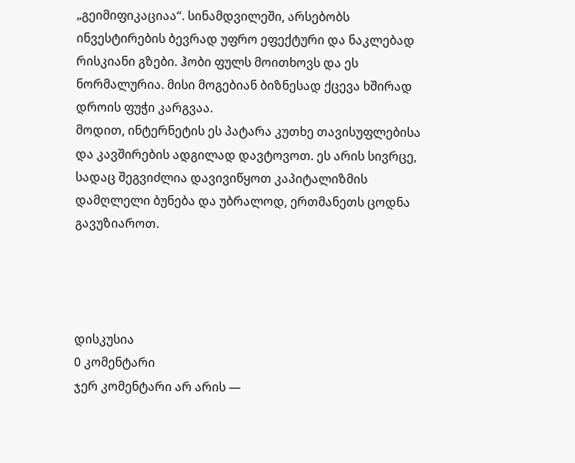„გეიმიფიკაციაა“. სინამდვილეში, არსებობს ინვესტირების ბევრად უფრო ეფექტური და ნაკლებად რისკიანი გზები. ჰობი ფულს მოითხოვს და ეს ნორმალურია. მისი მოგებიან ბიზნესად ქცევა ხშირად დროის ფუჭი კარგვაა.
მოდით, ინტერნეტის ეს პატარა კუთხე თავისუფლებისა და კავშირების ადგილად დავტოვოთ. ეს არის სივრცე, სადაც შეგვიძლია დავივიწყოთ კაპიტალიზმის დამღლელი ბუნება და უბრალოდ, ერთმანეთს ცოდნა გავუზიაროთ.




დისკუსია
0 კომენტარი
ჯერ კომენტარი არ არის —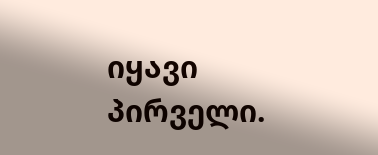იყავი პირველი.